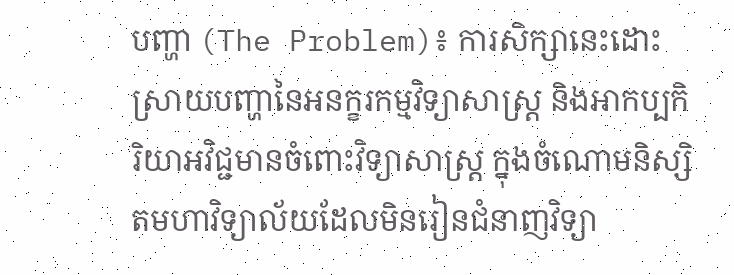បញ្ហា (The Problem)៖ ការសិក្សានេះដោះស្រាយបញ្ហានៃអនក្ខរកម្មវិទ្យាសាស្ត្រ និងអាកប្បកិរិយាអវិជ្ជមានចំពោះវិទ្យាសាស្ត្រ ក្នុងចំណោមនិស្សិតមហាវិទ្យាល័យដែលមិនរៀនជំនាញវិទ្យា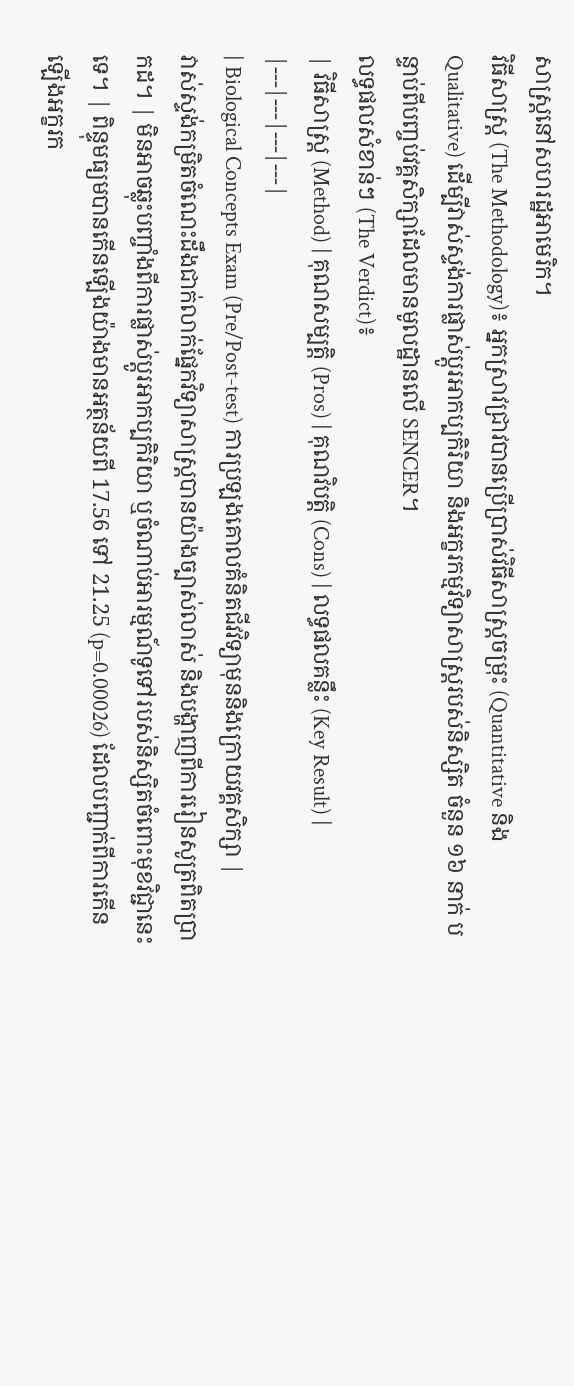សាស្ត្រនៅសហរដ្ឋអាមេរិក។
វិធីសាស្ត្រ (The Methodology)៖ អ្នកស្រាវជ្រាវបានប្រើប្រាស់វិធីសាស្ត្រចម្រុះ (Quantitative និង Qualitative) ដើម្បីវាស់ស្ទង់ការផ្លាស់ប្តូរអាកប្បកិរិយា និងអក្ខរកម្មវិទ្យាសាស្ត្ររបស់និស្សិត ចំនួន ១៦ នាក់ បន្ទាប់ពីបញ្ចប់វគ្គសិក្សាដែលមានមូលដ្ឋានលើ SENCER។
លទ្ធផលសំខាន់ៗ (The Verdict)៖
| វិធីសាស្ត្រ (Method) | គុណសម្បត្តិ (Pros) | គុណវិបត្តិ (Cons) | លទ្ធផលគន្លឹះ (Key Result) |
|---|---|---|---|
| Biological Concepts Exam (Pre/Post-test) ការប្រឡងគោលគំនិតជីវវិទ្យាមុននិងក្រោយវគ្គសិក្សា |
វាស់ស្ទង់កម្រិតចំណេះដឹងជាក់លាក់ផ្នែកវិទ្យាសាស្ត្របានយ៉ាងច្បាស់លាស់ និងបង្ហាញពីការរៀនសូត្រពិតប្រាកដ។ | មិនអាចឆ្លុះបញ្ចាំងពីការផ្លាស់ប្តូរអាកប្បកិរិយា ឬចំណាប់អារម្មណ៍ទូទៅរបស់និស្សិតចំពោះមុខវិជ្ជានេះទេ។ | ពិន្ទុមធ្យមបានកើនឡើងយ៉ាងមានអត្ថន័យពី 17.56 ទៅ 21.25 (p=0.00026) ដែលបញ្ជាក់ពីការកើនឡើងអក្ខរក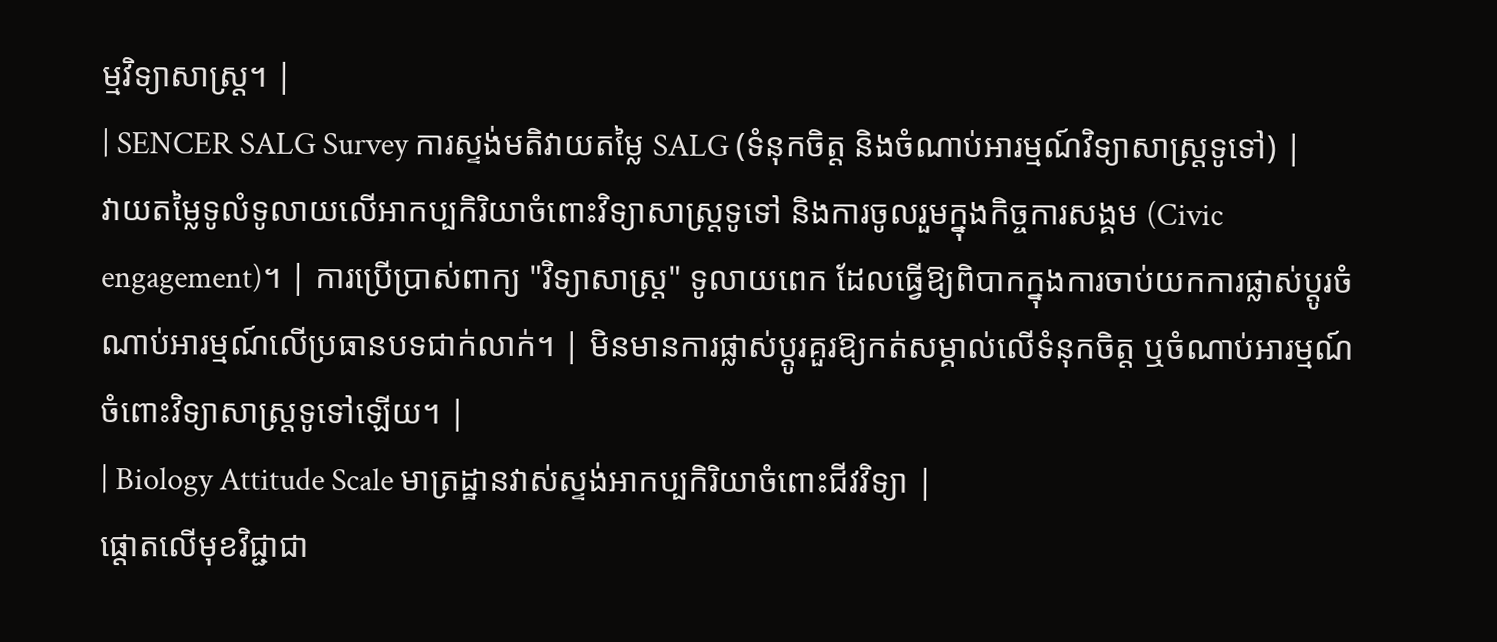ម្មវិទ្យាសាស្ត្រ។ |
| SENCER SALG Survey ការស្ទង់មតិវាយតម្លៃ SALG (ទំនុកចិត្ត និងចំណាប់អារម្មណ៍វិទ្យាសាស្ត្រទូទៅ) |
វាយតម្លៃទូលំទូលាយលើអាកប្បកិរិយាចំពោះវិទ្យាសាស្ត្រទូទៅ និងការចូលរួមក្នុងកិច្ចការសង្គម (Civic engagement)។ | ការប្រើប្រាស់ពាក្យ "វិទ្យាសាស្ត្រ" ទូលាយពេក ដែលធ្វើឱ្យពិបាកក្នុងការចាប់យកការផ្លាស់ប្តូរចំណាប់អារម្មណ៍លើប្រធានបទជាក់លាក់។ | មិនមានការផ្លាស់ប្តូរគួរឱ្យកត់សម្គាល់លើទំនុកចិត្ត ឬចំណាប់អារម្មណ៍ចំពោះវិទ្យាសាស្ត្រទូទៅឡើយ។ |
| Biology Attitude Scale មាត្រដ្ឋានវាស់ស្ទង់អាកប្បកិរិយាចំពោះជីវវិទ្យា |
ផ្តោតលើមុខវិជ្ជាជា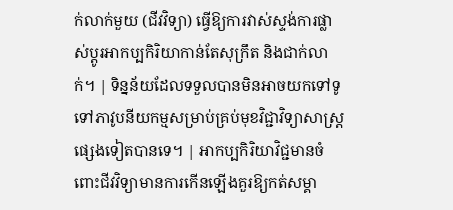ក់លាក់មួយ (ជីវវិទ្យា) ធ្វើឱ្យការវាស់ស្ទង់ការផ្លាស់ប្តូរអាកប្បកិរិយាកាន់តែសុក្រឹត និងជាក់លាក់។ | ទិន្នន័យដែលទទួលបានមិនអាចយកទៅទូទៅភាវូបនីយកម្មសម្រាប់គ្រប់មុខវិជ្ជាវិទ្យាសាស្ត្រផ្សេងទៀតបានទេ។ | អាកប្បកិរិយាវិជ្ជមានចំពោះជីវវិទ្យាមានការកើនឡើងគួរឱ្យកត់សម្គា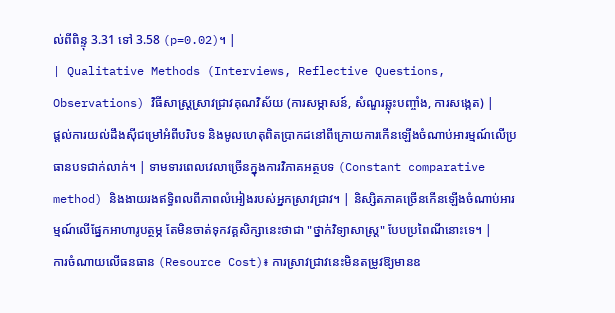ល់ពីពិន្ទុ 3.31 ទៅ 3.58 (p=0.02)។ |
| Qualitative Methods (Interviews, Reflective Questions, Observations) វិធីសាស្ត្រស្រាវជ្រាវគុណវិស័យ (ការសម្ភាសន៍, សំណួរឆ្លុះបញ្ចាំង, ការសង្កេត) |
ផ្តល់ការយល់ដឹងស៊ីជម្រៅអំពីបរិបទ និងមូលហេតុពិតប្រាកដនៅពីក្រោយការកើនឡើងចំណាប់អារម្មណ៍លើប្រធានបទជាក់លាក់។ | ទាមទារពេលវេលាច្រើនក្នុងការវិភាគអត្ថបទ (Constant comparative method) និងងាយរងឥទ្ធិពលពីភាពលំអៀងរបស់អ្នកស្រាវជ្រាវ។ | និស្សិតភាគច្រើនកើនឡើងចំណាប់អារម្មណ៍លើផ្នែកអាហារូបត្ថម្ភ តែមិនចាត់ទុកវគ្គសិក្សានេះថាជា "ថ្នាក់វិទ្យាសាស្ត្រ" បែបប្រពៃណីនោះទេ។ |
ការចំណាយលើធនធាន (Resource Cost)៖ ការស្រាវជ្រាវនេះមិនតម្រូវឱ្យមានឧ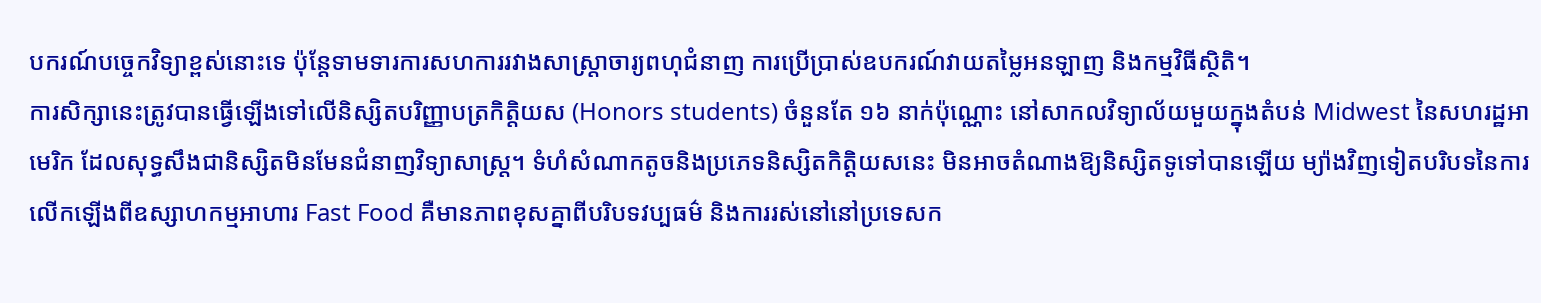បករណ៍បច្ចេកវិទ្យាខ្ពស់នោះទេ ប៉ុន្តែទាមទារការសហការរវាងសាស្រ្តាចារ្យពហុជំនាញ ការប្រើប្រាស់ឧបករណ៍វាយតម្លៃអនឡាញ និងកម្មវិធីស្ថិតិ។
ការសិក្សានេះត្រូវបានធ្វើឡើងទៅលើនិស្សិតបរិញ្ញាបត្រកិត្តិយស (Honors students) ចំនួនតែ ១៦ នាក់ប៉ុណ្ណោះ នៅសាកលវិទ្យាល័យមួយក្នុងតំបន់ Midwest នៃសហរដ្ឋអាមេរិក ដែលសុទ្ធសឹងជានិស្សិតមិនមែនជំនាញវិទ្យាសាស្ត្រ។ ទំហំសំណាកតូចនិងប្រភេទនិស្សិតកិត្តិយសនេះ មិនអាចតំណាងឱ្យនិស្សិតទូទៅបានឡើយ ម្យ៉ាងវិញទៀតបរិបទនៃការលើកឡើងពីឧស្សាហកម្មអាហារ Fast Food គឺមានភាពខុសគ្នាពីបរិបទវប្បធម៌ និងការរស់នៅនៅប្រទេសក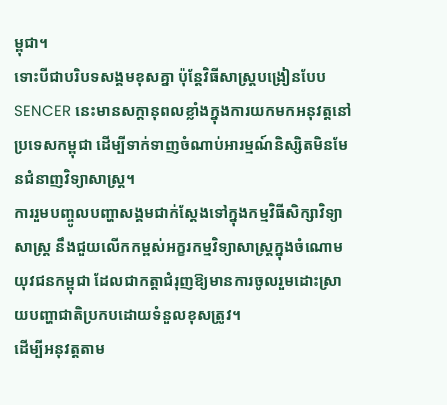ម្ពុជា។
ទោះបីជាបរិបទសង្គមខុសគ្នា ប៉ុន្តែវិធីសាស្ត្របង្រៀនបែប SENCER នេះមានសក្តានុពលខ្លាំងក្នុងការយកមកអនុវត្តនៅប្រទេសកម្ពុជា ដើម្បីទាក់ទាញចំណាប់អារម្មណ៍និស្សិតមិនមែនជំនាញវិទ្យាសាស្ត្រ។
ការរួមបញ្ចូលបញ្ហាសង្គមជាក់ស្តែងទៅក្នុងកម្មវិធីសិក្សាវិទ្យាសាស្ត្រ នឹងជួយលើកកម្ពស់អក្ខរកម្មវិទ្យាសាស្ត្រក្នុងចំណោមយុវជនកម្ពុជា ដែលជាកត្តាជំរុញឱ្យមានការចូលរួមដោះស្រាយបញ្ហាជាតិប្រកបដោយទំនួលខុសត្រូវ។
ដើម្បីអនុវត្តតាម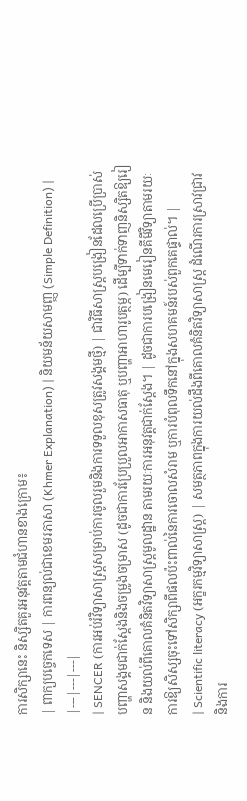ការសិក្សានេះ និស្សិតគួរអនុវត្តតាមជំហានខាងក្រោម៖
| ពាក្យបច្ចេកទេស | ការពន្យល់ជាខេមរភាសា (Khmer Explanation) | និយមន័យសាមញ្ញ (Simple Definition) |
|---|---|---|
| SENCER (ការអប់រំវិទ្យាសាស្ត្រសម្រាប់ការចូលរួមនិងការទទួលខុសត្រូវសង្គមថ្មី) | ជាវិធីសាស្ត្របង្រៀនដែលប្រើប្រាស់បញ្ហាសង្គមជាក់ស្តែងនិងចម្រូងចម្រាស (ដូចជាការប្រែប្រួលអាកាសធាតុ ឬបញ្ហាអាហារូបត្ថម្ភ) ដើម្បីទាក់ទាញនិស្សិតឱ្យរៀន និងយល់ពីគោលគំនិតវិទ្យាសាស្ត្រមូលដ្ឋាន តាមរយៈការអនុវត្តជាក់ស្តែង។ | ដូចជាការបង្រៀនមេរៀនគីមីវិទ្យាតាមរយៈការឱ្យសិស្សចុះទៅសិក្សាពីផលប៉ះពាល់នៃការចោលសំរាម ឬការបំពុលទឹកនៅក្នុងសហគមន៍របស់ពួកគេផ្ទាល់។ |
| Scientific literacy (អក្ខរកម្មវិទ្យាសាស្ត្រ) | សមត្ថភាពក្នុងការយល់ដឹងពីគោលគំនិតវិទ្យាសាស្ត្រ ដំណើរការស្រាវជ្រាវ និងការ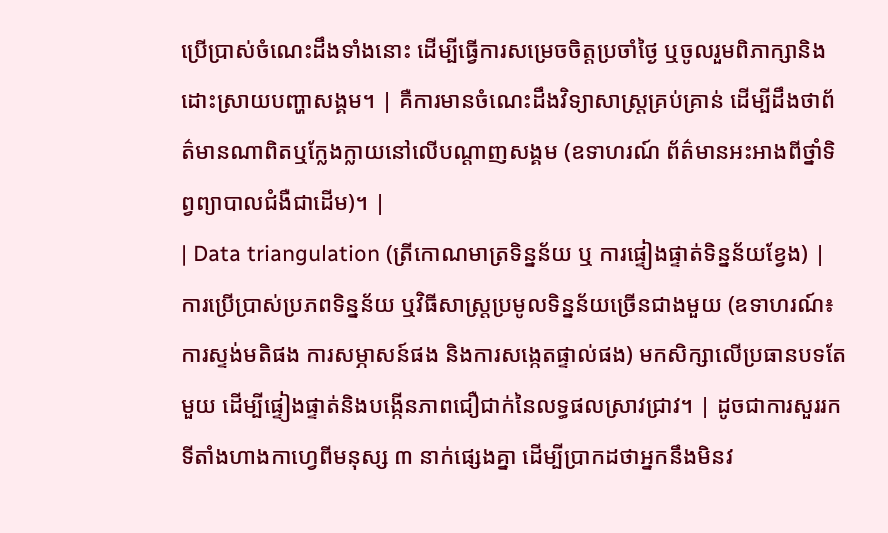ប្រើប្រាស់ចំណេះដឹងទាំងនោះ ដើម្បីធ្វើការសម្រេចចិត្តប្រចាំថ្ងៃ ឬចូលរួមពិភាក្សានិងដោះស្រាយបញ្ហាសង្គម។ | គឺការមានចំណេះដឹងវិទ្យាសាស្ត្រគ្រប់គ្រាន់ ដើម្បីដឹងថាព័ត៌មានណាពិតឬក្លែងក្លាយនៅលើបណ្តាញសង្គម (ឧទាហរណ៍ ព័ត៌មានអះអាងពីថ្នាំទិព្វព្យាបាលជំងឺជាដើម)។ |
| Data triangulation (ត្រីកោណមាត្រទិន្នន័យ ឬ ការផ្ទៀងផ្ទាត់ទិន្នន័យខ្វែង) | ការប្រើប្រាស់ប្រភពទិន្នន័យ ឬវិធីសាស្ត្រប្រមូលទិន្នន័យច្រើនជាងមួយ (ឧទាហរណ៍៖ ការស្ទង់មតិផង ការសម្ភាសន៍ផង និងការសង្កេតផ្ទាល់ផង) មកសិក្សាលើប្រធានបទតែមួយ ដើម្បីផ្ទៀងផ្ទាត់និងបង្កើនភាពជឿជាក់នៃលទ្ធផលស្រាវជ្រាវ។ | ដូចជាការសួររកទីតាំងហាងកាហ្វេពីមនុស្ស ៣ នាក់ផ្សេងគ្នា ដើម្បីប្រាកដថាអ្នកនឹងមិនវ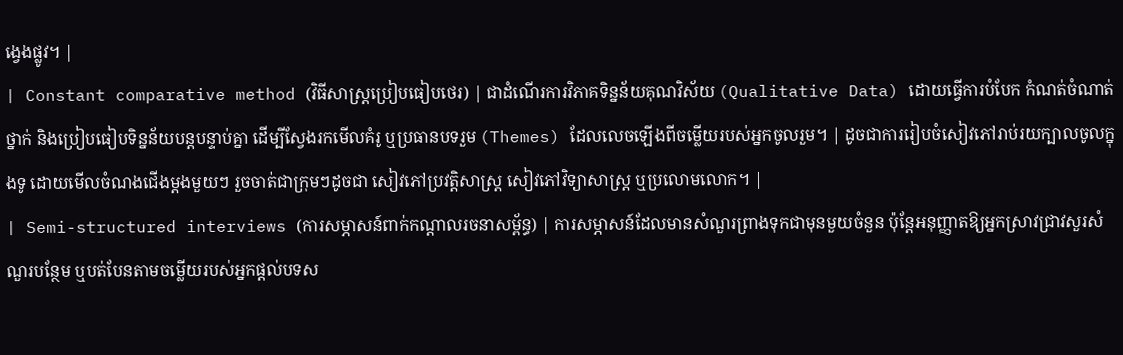ង្វេងផ្លូវ។ |
| Constant comparative method (វិធីសាស្ត្រប្រៀបធៀបថេរ) | ជាដំណើរការវិភាគទិន្នន័យគុណវិស័យ (Qualitative Data) ដោយធ្វើការបំបែក កំណត់ចំណាត់ថ្នាក់ និងប្រៀបធៀបទិន្នន័យបន្តបន្ទាប់គ្នា ដើម្បីស្វែងរកមើលគំរូ ឬប្រធានបទរួម (Themes) ដែលលេចឡើងពីចម្លើយរបស់អ្នកចូលរួម។ | ដូចជាការរៀបចំសៀវភៅរាប់រយក្បាលចូលក្នុងទូ ដោយមើលចំណងជើងម្តងមួយៗ រួចចាត់ជាក្រុមៗដូចជា សៀវភៅប្រវត្តិសាស្ត្រ សៀវភៅវិទ្យាសាស្ត្រ ឬប្រលោមលោក។ |
| Semi-structured interviews (ការសម្ភាសន៍ពាក់កណ្តាលរចនាសម្ព័ន្ធ) | ការសម្ភាសន៍ដែលមានសំណួរព្រាងទុកជាមុនមួយចំនួន ប៉ុន្តែអនុញ្ញាតឱ្យអ្នកស្រាវជ្រាវសួរសំណួរបន្ថែម ឬបត់បែនតាមចម្លើយរបស់អ្នកផ្តល់បទស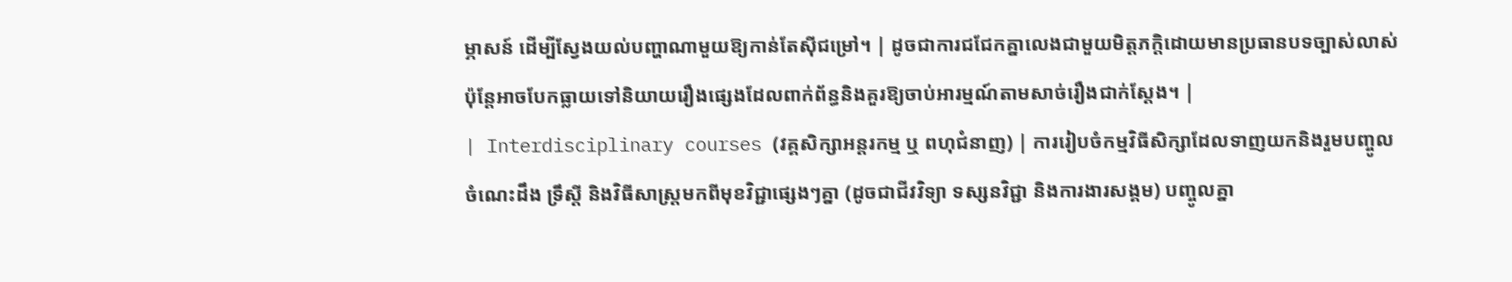ម្ភាសន៍ ដើម្បីស្វែងយល់បញ្ហាណាមួយឱ្យកាន់តែស៊ីជម្រៅ។ | ដូចជាការជជែកគ្នាលេងជាមួយមិត្តភក្តិដោយមានប្រធានបទច្បាស់លាស់ ប៉ុន្តែអាចបែកធ្លាយទៅនិយាយរឿងផ្សេងដែលពាក់ព័ន្ធនិងគួរឱ្យចាប់អារម្មណ៍តាមសាច់រឿងជាក់ស្តែង។ |
| Interdisciplinary courses (វគ្គសិក្សាអន្តរកម្ម ឬ ពហុជំនាញ) | ការរៀបចំកម្មវិធីសិក្សាដែលទាញយកនិងរួមបញ្ចូលចំណេះដឹង ទ្រឹស្តី និងវិធីសាស្ត្រមកពីមុខវិជ្ជាផ្សេងៗគ្នា (ដូចជាជីវវិទ្យា ទស្សនវិជ្ជា និងការងារសង្គម) បញ្ចូលគ្នា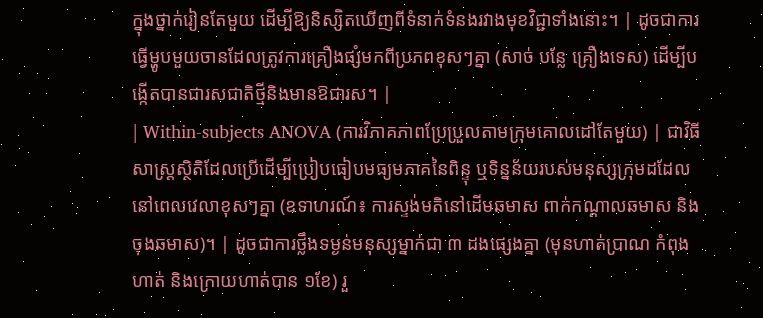ក្នុងថ្នាក់រៀនតែមួយ ដើម្បីឱ្យនិស្សិតឃើញពីទំនាក់ទំនងរវាងមុខវិជ្ជាទាំងនោះ។ | ដូចជាការធ្វើម្ហូបមួយចានដែលត្រូវការគ្រឿងផ្សំមកពីប្រភពខុសៗគ្នា (សាច់ បន្លែ គ្រឿងទេស) ដើម្បីបង្កើតបានជារសជាតិថ្មីនិងមានឱជារស។ |
| Within-subjects ANOVA (ការវិភាគភាពប្រែប្រួលតាមក្រុមគោលដៅតែមួយ) | ជាវិធីសាស្ត្រស្ថិតិដែលប្រើដើម្បីប្រៀបធៀបមធ្យមភាគនៃពិន្ទុ ឬទិន្នន័យរបស់មនុស្សក្រុមដដែល នៅពេលវេលាខុសៗគ្នា (ឧទាហរណ៍៖ ការស្ទង់មតិនៅដើមឆមាស ពាក់កណ្តាលឆមាស និងចុងឆមាស)។ | ដូចជាការថ្លឹងទម្ងន់មនុស្សម្នាក់ជា ៣ ដងផ្សេងគ្នា (មុនហាត់ប្រាណ កំពុងហាត់ និងក្រោយហាត់បាន ១ខែ) រួ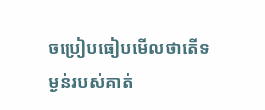ចប្រៀបធៀបមើលថាតើទម្ងន់របស់គាត់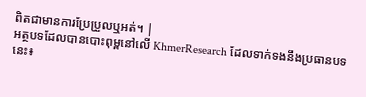ពិតជាមានការប្រែប្រួលឬអត់។ |
អត្ថបទដែលបានបោះពុម្ពនៅលើ KhmerResearch ដែលទាក់ទងនឹងប្រធានបទនេះ៖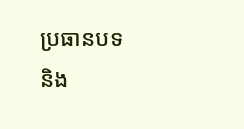ប្រធានបទ និង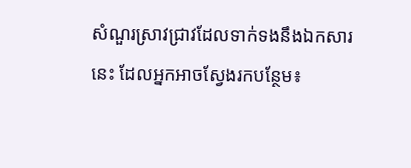សំណួរស្រាវជ្រាវដែលទាក់ទងនឹងឯកសារនេះ ដែលអ្នកអាចស្វែងរកបន្ថែម៖